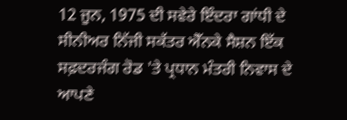12 ਜੂਨ, 1975 ਦੀ ਸਵੇਰੇ ਇੰਦਰਾ ਗਾਂਧੀ ਦੇ ਸੀਨੀਅਰ ਨਿੱਜੀ ਸਕੱਤਰ ਐੱਨਕੇ ਸੈਸ਼ਨ ਇੱਕ ਸਫ਼ਦਰਜੰਗ ਰੋਡ 'ਤੇ ਪ੍ਰਧਾਨ ਮੰਤਰੀ ਨਿਵਾਸ ਦੇ ਆਪਣੇ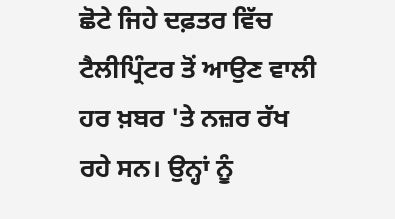ਛੋਟੇ ਜਿਹੇ ਦਫ਼ਤਰ ਵਿੱਚ ਟੈਲੀਪ੍ਰਿੰਟਰ ਤੋਂ ਆਉਣ ਵਾਲੀ ਹਰ ਖ਼ਬਰ 'ਤੇ ਨਜ਼ਰ ਰੱਖ ਰਹੇ ਸਨ। ਉਨ੍ਹਾਂ ਨੂੰ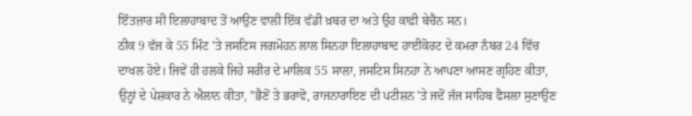ਇੰਤਜ਼ਾਰ ਸੀ ਇਲਾਹਾਬਾਦ ਤੋਂ ਆਉਣ ਵਾਲੀ ਇੱਕ ਵੱਡੀ ਖ਼ਬਰ ਦਾ ਅਤੇ ਉਹ ਕਾਫ਼ੀ ਬੇਚੈਨ ਸਨ।
ਠੀਕ 9 ਵੱਜ ਕੇ 55 ਮਿੰਟ 'ਤੇ ਜਸਟਿਸ ਜਗਮੋਹਨ ਲਾਲ ਸਿਨਹਾ ਇਲਾਹਾਬਾਦ ਹਾਈਕੋਰਟ ਦੇ ਕਮਰਾ ਨੰਬਰ 24 ਵਿੱਚ ਦਾਖਲ ਹੋਏ। ਜਿਵੇਂ ਹੀ ਹਲਕੇ ਜਿਹੇ ਸਰੀਰ ਦੇ ਮਾਲਿਕ 55 ਸਾਲਾ, ਜਸਟਿਸ ਸਿਨਹਾ ਨੇ ਆਪਣਾ ਆਸਣ ਗ੍ਰਹਿਣ ਕੀਤਾ, ਉਨ੍ਹਾਂ ਦੇ ਪੇਸ਼ਕਾਰ ਨੇ ਐਲਾਨ ਕੀਤਾ, ''ਭੈਣੋਂ ਤੇ ਭਰਾਵੋ, ਰਾਜਨਾਰਾਇਣ ਦੀ ਪਟੀਸ਼ਨ 'ਤੇ ਜਦੋਂ ਜੱਜ ਸਾਹਿਬ ਫੈਸਲਾ ਸੁਣਾਉਣ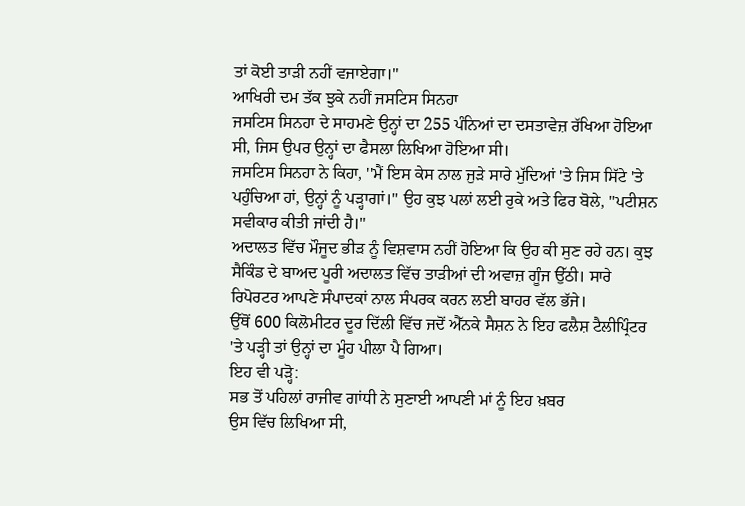ਤਾਂ ਕੋਈ ਤਾੜੀ ਨਹੀਂ ਵਜਾਏਗਾ।''
ਆਖਿਰੀ ਦਮ ਤੱਕ ਝੁਕੇ ਨਹੀਂ ਜਸਟਿਸ ਸਿਨਹਾ
ਜਸਟਿਸ ਸਿਨਹਾ ਦੇ ਸਾਹਮਣੇ ਉਨ੍ਹਾਂ ਦਾ 255 ਪੰਨਿਆਂ ਦਾ ਦਸਤਾਵੇਜ਼ ਰੱਖਿਆ ਹੋਇਆ ਸੀ, ਜਿਸ ਉਪਰ ਉਨ੍ਹਾਂ ਦਾ ਫੈਸਲਾ ਲਿਖਿਆ ਹੋਇਆ ਸੀ।
ਜਸਟਿਸ ਸਿਨਹਾ ਨੇ ਕਿਹਾ, ''ਮੈਂ ਇਸ ਕੇਸ ਨਾਲ ਜੁੜੇ ਸਾਰੇ ਮੁੱਦਿਆਂ 'ਤੇ ਜਿਸ ਸਿੱਟੇ 'ਤੇ ਪਹੁੰਚਿਆ ਹਾਂ, ਉਨ੍ਹਾਂ ਨੂੰ ਪੜ੍ਹਾਗਾਂ।'' ਉਹ ਕੁਝ ਪਲਾਂ ਲਈ ਰੁਕੇ ਅਤੇ ਫਿਰ ਬੋਲੇ, ''ਪਟੀਸ਼ਨ ਸਵੀਕਾਰ ਕੀਤੀ ਜਾਂਦੀ ਹੈ।''
ਅਦਾਲਤ ਵਿੱਚ ਮੌਜੂਦ ਭੀੜ ਨੂੰ ਵਿਸ਼ਵਾਸ ਨਹੀਂ ਹੋਇਆ ਕਿ ਉਹ ਕੀ ਸੁਣ ਰਹੇ ਹਨ। ਕੁਝ ਸੈਕਿੰਡ ਦੇ ਬਾਅਦ ਪੂਰੀ ਅਦਾਲਤ ਵਿੱਚ ਤਾੜੀਆਂ ਦੀ ਅਵਾਜ਼ ਗੂੰਜ ਉੱਠੀ। ਸਾਰੇ ਰਿਪੋਰਟਰ ਆਪਣੇ ਸੰਪਾਦਕਾਂ ਨਾਲ ਸੰਪਰਕ ਕਰਨ ਲਈ ਬਾਹਰ ਵੱਲ ਭੱਜੇ।
ਉੱਥੋਂ 600 ਕਿਲੋਮੀਟਰ ਦੂਰ ਦਿੱਲੀ ਵਿੱਚ ਜਦੋਂ ਐੱਨਕੇ ਸੈਸ਼ਨ ਨੇ ਇਹ ਫਲੈਸ਼ ਟੈਲੀਪ੍ਰਿੰਟਰ 'ਤੇ ਪੜ੍ਹੀ ਤਾਂ ਉਨ੍ਹਾਂ ਦਾ ਮੂੰਹ ਪੀਲਾ ਪੈ ਗਿਆ।
ਇਹ ਵੀ ਪੜ੍ਹੋ:
ਸਭ ਤੋਂ ਪਹਿਲਾਂ ਰਾਜੀਵ ਗਾਂਧੀ ਨੇ ਸੁਣਾਈ ਆਪਣੀ ਮਾਂ ਨੂੰ ਇਹ ਖ਼ਬਰ
ਉਸ ਵਿੱਚ ਲਿਖਿਆ ਸੀ,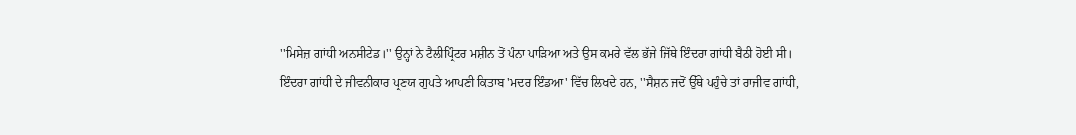''ਮਿਸੇਜ਼ ਗਾਂਧੀ ਅਨਸੀਟੇਡ।'' ਉਨ੍ਹਾਂ ਨੇ ਟੈਲੀਪ੍ਰਿੰਟਰ ਮਸ਼ੀਨ ਤੋਂ ਪੰਨਾ ਪਾੜਿਆ ਅਤੇ ਉਸ ਕਮਰੇ ਵੱਲ ਭੱਜੇ ਜਿੱਥੇ ਇੰਦਰਾ ਗਾਂਧੀ ਬੈਠੀ ਹੋਈ ਸੀ।
ਇੰਦਰਾ ਗਾਂਧੀ ਦੇ ਜੀਵਨੀਕਾਰ ਪ੍ਰਣਯ ਗੁਪਤੇ ਆਪਣੀ ਕਿਤਾਬ 'ਮਦਰ ਇੰਡਆ' ਵਿੱਚ ਲਿਖਦੇ ਹਨ, ''ਸੈਸ਼ਨ ਜਦੋਂ ਉੱਥੇ ਪਹੁੰਚੇ ਤਾਂ ਰਾਜੀਵ ਗਾਂਧੀ,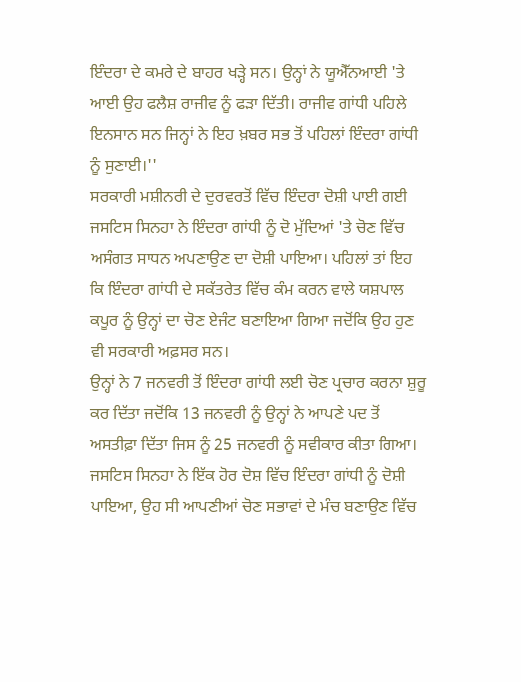ਇੰਦਰਾ ਦੇ ਕਮਰੇ ਦੇ ਬਾਹਰ ਖੜ੍ਹੇ ਸਨ। ਉਨ੍ਹਾਂ ਨੇ ਯੂਐੱਨਆਈ 'ਤੇ ਆਈ ਉਹ ਫਲੈਸ਼ ਰਾਜੀਵ ਨੂੰ ਫੜਾ ਦਿੱਤੀ। ਰਾਜੀਵ ਗਾਂਧੀ ਪਹਿਲੇ ਇਨਸਾਨ ਸਨ ਜਿਨ੍ਹਾਂ ਨੇ ਇਹ ਖ਼ਬਰ ਸਭ ਤੋਂ ਪਹਿਲਾਂ ਇੰਦਰਾ ਗਾਂਧੀ ਨੂੰ ਸੁਣਾਈ।''
ਸਰਕਾਰੀ ਮਸ਼ੀਨਰੀ ਦੇ ਦੁਰਵਰਤੋਂ ਵਿੱਚ ਇੰਦਰਾ ਦੋਸ਼ੀ ਪਾਈ ਗਈ
ਜਸਟਿਸ ਸਿਨਹਾ ਨੇ ਇੰਦਰਾ ਗਾਂਧੀ ਨੂੰ ਦੋ ਮੁੱਦਿਆਂ 'ਤੇ ਚੋਣ ਵਿੱਚ ਅਸੰਗਤ ਸਾਧਨ ਅਪਣਾਉਣ ਦਾ ਦੋਸ਼ੀ ਪਾਇਆ। ਪਹਿਲਾਂ ਤਾਂ ਇਹ ਕਿ ਇੰਦਰਾ ਗਾਂਧੀ ਦੇ ਸਕੱਤਰੇਤ ਵਿੱਚ ਕੰਮ ਕਰਨ ਵਾਲੇ ਯਸ਼ਪਾਲ ਕਪੂਰ ਨੂੰ ਉਨ੍ਹਾਂ ਦਾ ਚੋਣ ਏਜੰਟ ਬਣਾਇਆ ਗਿਆ ਜਦੋਂਕਿ ਉਹ ਹੁਣ ਵੀ ਸਰਕਾਰੀ ਅਫ਼ਸਰ ਸਨ।
ਉਨ੍ਹਾਂ ਨੇ 7 ਜਨਵਰੀ ਤੋਂ ਇੰਦਰਾ ਗਾਂਧੀ ਲਈ ਚੋਣ ਪ੍ਰਚਾਰ ਕਰਨਾ ਸ਼ੁਰੂ ਕਰ ਦਿੱਤਾ ਜਦੋਂਕਿ 13 ਜਨਵਰੀ ਨੂੰ ਉਨ੍ਹਾਂ ਨੇ ਆਪਣੇ ਪਦ ਤੋਂ ਅਸਤੀਫ਼ਾ ਦਿੱਤਾ ਜਿਸ ਨੂੰ 25 ਜਨਵਰੀ ਨੂੰ ਸਵੀਕਾਰ ਕੀਤਾ ਗਿਆ।
ਜਸਟਿਸ ਸਿਨਹਾ ਨੇ ਇੱਕ ਹੋਰ ਦੋਸ਼ ਵਿੱਚ ਇੰਦਰਾ ਗਾਂਧੀ ਨੂੰ ਦੋਸ਼ੀ ਪਾਇਆ, ਉਹ ਸੀ ਆਪਣੀਆਂ ਚੋਣ ਸਭਾਵਾਂ ਦੇ ਮੰਚ ਬਣਾਉਣ ਵਿੱਚ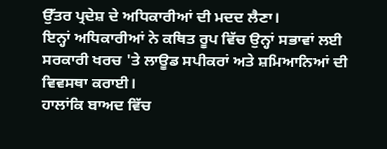ਉੱਤਰ ਪ੍ਰਦੇਸ਼ ਦੇ ਅਧਿਕਾਰੀਆਂ ਦੀ ਮਦਦ ਲੈਣਾ।
ਇਨ੍ਹਾਂ ਅਧਿਕਾਰੀਆਂ ਨੇ ਕਥਿਤ ਰੂਪ ਵਿੱਚ ਉਨ੍ਹਾਂ ਸਭਾਵਾਂ ਲਈ ਸਰਕਾਰੀ ਖਰਚ 'ਤੇ ਲਾਊਡ ਸਪੀਕਰਾਂ ਅਤੇ ਸ਼ਮਿਆਨਿਆਂ ਦੀ ਵਿਵਸਥਾ ਕਰਾਈ।
ਹਾਲਾਂਕਿ ਬਾਅਦ ਵਿੱਚ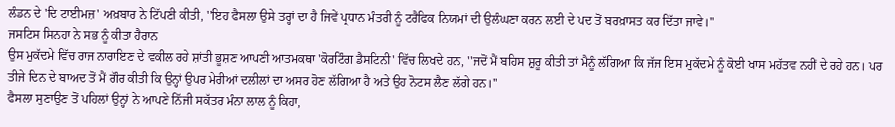ਲੰਡਨ ਦੇ 'ਦਿ ਟਾਈਮਜ਼' ਅਖ਼ਬਾਰ ਨੇ ਟਿੱਪਣੀ ਕੀਤੀ, ''ਇਹ ਫੈਸਲਾ ਉਸੇ ਤਰ੍ਹਾਂ ਦਾ ਹੈ ਜਿਵੇਂ ਪ੍ਰਧਾਨ ਮੰਤਰੀ ਨੂੰ ਟਰੈਫਿਕ ਨਿਯਮਾਂ ਦੀ ਉਲੰਘਣਾ ਕਰਨ ਲਈ ਦੇ ਪਦ ਤੋਂ ਬਰਖ਼ਾਸਤ ਕਰ ਦਿੱਤਾ ਜਾਵੇ।''
ਜਸਟਿਸ ਸਿਨਹਾ ਨੇ ਸਭ ਨੂੰ ਕੀਤਾ ਹੈਰਾਨ
ਉਸ ਮੁਕੱਦਮੇ ਵਿੱਚ ਰਾਜ ਨਾਰਾਇਣ ਦੇ ਵਕੀਲ ਰਹੇ ਸ਼ਾਂਤੀ ਭੂਸ਼ਣ ਆਪਣੀ ਆਤਮਕਥਾ 'ਕੋਰਟਿੰਗ ਡੈਸਟਿਨੀ' ਵਿੱਚ ਲਿਖਦੇ ਹਨ, ''ਜਦੋਂ ਮੈਂ ਬਹਿਸ ਸ਼ੁਰੂ ਕੀਤੀ ਤਾਂ ਮੈਨੂੰ ਲੱਗਿਆ ਕਿ ਜੱਜ ਇਸ ਮੁਕੱਦਮੇ ਨੂੰ ਕੋਈ ਖਾਸ ਮਹੱਤਵ ਨਹੀਂ ਦੇ ਰਹੇ ਹਨ। ਪਰ ਤੀਜੇ ਦਿਨ ਦੇ ਬਾਅਦ ਤੋਂ ਮੈਂ ਗੌਰ ਕੀਤੀ ਕਿ ਉਨ੍ਹਾਂ ਉਪਰ ਮੇਰੀਆਂ ਦਲੀਲਾਂ ਦਾ ਅਸਰ ਹੋਣ ਲੱਗਿਆ ਹੈ ਅਤੇ ਉਹ ਨੋਟਸ ਲੈਣ ਲੱਗੇ ਹਨ।''
ਫੈਸਲਾ ਸੁਣਾਉਣ ਤੋਂ ਪਹਿਲਾਂ ਉਨ੍ਹਾਂ ਨੇ ਆਪਣੇ ਨਿੱਜੀ ਸਕੱਤਰ ਮੰਨਾ ਲਾਲ ਨੂੰ ਕਿਹਾ,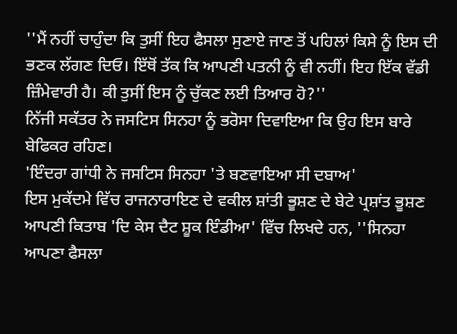''ਮੈਂ ਨਹੀਂ ਚਾਹੁੰਦਾ ਕਿ ਤੁਸੀਂ ਇਹ ਫੈਸਲਾ ਸੁਣਾਏ ਜਾਣ ਤੋਂ ਪਹਿਲਾਂ ਕਿਸੇ ਨੂੰ ਇਸ ਦੀ ਭਣਕ ਲੱਗਣ ਦਿਓ। ਇੱਥੋਂ ਤੱਕ ਕਿ ਆਪਣੀ ਪਤਨੀ ਨੂੰ ਵੀ ਨਹੀਂ। ਇਹ ਇੱਕ ਵੱਡੀ ਜ਼ਿੰਮੇਵਾਰੀ ਹੈ। ਕੀ ਤੁਸੀਂ ਇਸ ਨੂੰ ਚੁੱਕਣ ਲਈ ਤਿਆਰ ਹੋ?''
ਨਿੱਜੀ ਸਕੱਤਰ ਨੇ ਜਸਟਿਸ ਸਿਨਹਾ ਨੂੰ ਭਰੋਸਾ ਦਿਵਾਇਆ ਕਿ ਉਹ ਇਸ ਬਾਰੇ ਬੇਫਿਕਰ ਰਹਿਣ।
'ਇੰਦਰਾ ਗਾਂਧੀ ਨੇ ਜਸਟਿਸ ਸਿਨਹਾ 'ਤੇ ਬਣਵਾਇਆ ਸੀ ਦਬਾਅ'
ਇਸ ਮੁਕੱਦਮੇ ਵਿੱਚ ਰਾਜਨਾਰਾਇਣ ਦੇ ਵਕੀਲ ਸ਼ਾਂਤੀ ਭੂਸ਼ਣ ਦੇ ਬੇਟੇ ਪ੍ਰਸ਼ਾਂਤ ਭੂਸ਼ਣ ਆਪਣੀ ਕਿਤਾਬ 'ਦਿ ਕੇਸ ਦੈਟ ਸ਼ੂਕ ਇੰਡੀਆ' ਵਿੱਚ ਲਿਖਦੇ ਹਨ, ''ਸਿਨਹਾ ਆਪਣਾ ਫੈਸਲਾ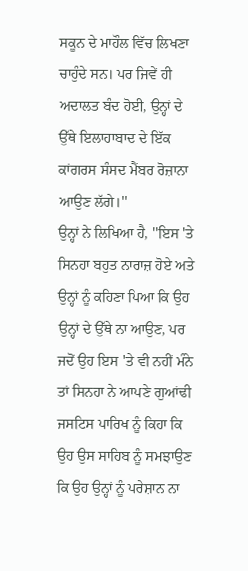ਸਕੂਨ ਦੇ ਮਾਹੌਲ ਵਿੱਚ ਲਿਖਣਾ ਚਾਹੁੰਦੇ ਸਨ। ਪਰ ਜਿਵੇਂ ਹੀ ਅਦਾਲਤ ਬੰਦ ਹੋਈ, ਉਨ੍ਹਾਂ ਦੇ ਉੱਥੇ ਇਲਾਹਾਬਾਦ ਦੇ ਇੱਕ ਕਾਂਗਰਸ ਸੰਸਦ ਮੈਂਬਰ ਰੋਜ਼ਾਨਾ ਆਉਣ ਲੱਗੇ।''
ਉਨ੍ਹਾਂ ਨੇ ਲਿਖਿਆ ਹੈ, ''ਇਸ 'ਤੇ ਸਿਨਹਾ ਬਹੁਤ ਨਾਰਾਜ਼ ਹੋਏ ਅਤੇ ਉਨ੍ਹਾਂ ਨੂੰ ਕਹਿਣਾ ਪਿਆ ਕਿ ਉਹ ਉਨ੍ਹਾਂ ਦੇ ਉੱਥੇ ਨਾ ਆਉਣ, ਪਰ ਜਦੋਂ ਉਹ ਇਸ 'ਤੇ ਵੀ ਨਹੀਂ ਮੰਨੇ ਤਾਂ ਸਿਨਹਾ ਨੇ ਆਪਣੇ ਗੁਆਂਢੀ ਜਸਟਿਸ ਪਾਰਿਖ ਨੂੰ ਕਿਹਾ ਕਿ ਉਹ ਉਸ ਸਾਹਿਬ ਨੂੰ ਸਮਝਾਉਣ ਕਿ ਉਹ ਉਨ੍ਹਾਂ ਨੂੰ ਪਰੇਸ਼ਾਨ ਨਾ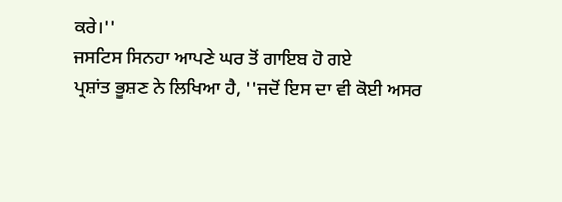ਕਰੇ।''
ਜਸਟਿਸ ਸਿਨਹਾ ਆਪਣੇ ਘਰ ਤੋਂ ਗਾਇਬ ਹੋ ਗਏ
ਪ੍ਰਸ਼ਾਂਤ ਭੂਸ਼ਣ ਨੇ ਲਿਖਿਆ ਹੈ, ''ਜਦੋਂ ਇਸ ਦਾ ਵੀ ਕੋਈ ਅਸਰ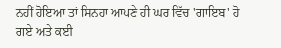ਨਹੀਂ ਹੋਇਆ ਤਾਂ ਸਿਨਹਾ ਆਪਣੇ ਹੀ ਘਰ ਵਿੱਚ 'ਗਾਇਬ' ਹੋ ਗਏ ਅਤੇ ਕਈ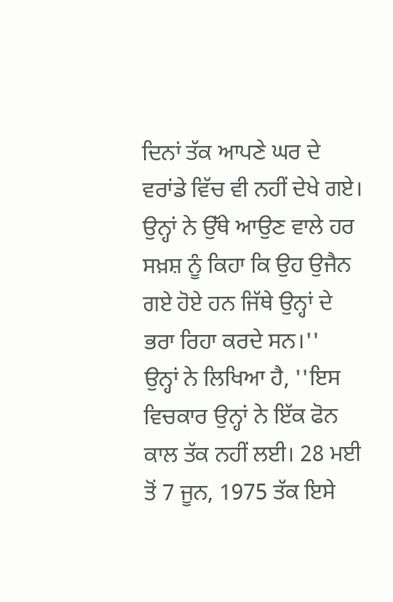ਦਿਨਾਂ ਤੱਕ ਆਪਣੇ ਘਰ ਦੇ ਵਰਾਂਡੇ ਵਿੱਚ ਵੀ ਨਹੀਂ ਦੇਖੇ ਗਏ। ਉਨ੍ਹਾਂ ਨੇ ਉੱਥੇ ਆਉਣ ਵਾਲੇ ਹਰ ਸਖ਼ਸ਼ ਨੂੰ ਕਿਹਾ ਕਿ ਉਹ ਉਜੈਨ ਗਏ ਹੋਏ ਹਨ ਜਿੱਥੇ ਉਨ੍ਹਾਂ ਦੇ ਭਰਾ ਰਿਹਾ ਕਰਦੇ ਸਨ।''
ਉਨ੍ਹਾਂ ਨੇ ਲਿਖਿਆ ਹੈ, ''ਇਸ ਵਿਚਕਾਰ ਉਨ੍ਹਾਂ ਨੇ ਇੱਕ ਫੋਨ ਕਾਲ ਤੱਕ ਨਹੀਂ ਲਈ। 28 ਮਈ ਤੋਂ 7 ਜੂਨ, 1975 ਤੱਕ ਇਸੇ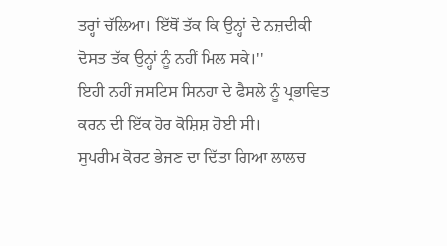ਤਰ੍ਹਾਂ ਚੱਲਿਆ। ਇੱਥੋਂ ਤੱਕ ਕਿ ਉਨ੍ਹਾਂ ਦੇ ਨਜ਼ਦੀਕੀ ਦੋਸਤ ਤੱਕ ਉਨ੍ਹਾਂ ਨੂੰ ਨਹੀਂ ਮਿਲ ਸਕੇ।''
ਇਹੀ ਨਹੀਂ ਜਸਟਿਸ ਸਿਨਹਾ ਦੇ ਫੈਸਲੇ ਨੂੰ ਪ੍ਰਭਾਵਿਤ ਕਰਨ ਦੀ ਇੱਕ ਹੋਰ ਕੋਸ਼ਿਸ਼ ਹੋਈ ਸੀ।
ਸੁਪਰੀਮ ਕੋਰਟ ਭੇਜਣ ਦਾ ਦਿੱਤਾ ਗਿਆ ਲਾਲਚ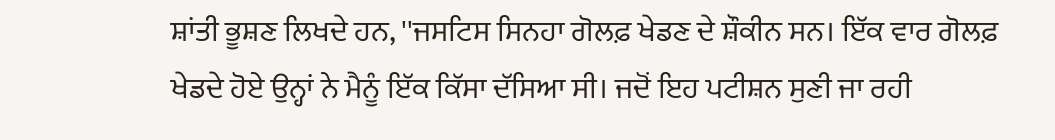ਸ਼ਾਂਤੀ ਭੂਸ਼ਣ ਲਿਖਦੇ ਹਨ, ''ਜਸਟਿਸ ਸਿਨਹਾ ਗੋਲਫ਼ ਖੇਡਣ ਦੇ ਸ਼ੌਕੀਨ ਸਨ। ਇੱਕ ਵਾਰ ਗੋਲਫ਼ ਖੇਡਦੇ ਹੋਏ ਉਨ੍ਹਾਂ ਨੇ ਮੈਨੂੰ ਇੱਕ ਕਿੱਸਾ ਦੱਸਿਆ ਸੀ। ਜਦੋਂ ਇਹ ਪਟੀਸ਼ਨ ਸੁਣੀ ਜਾ ਰਹੀ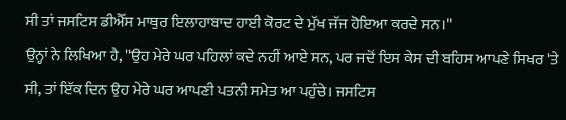ਸੀ ਤਾਂ ਜਸਟਿਸ ਡੀਐੱਸ ਮਾਥੁਰ ਇਲਾਹਾਬਾਦ ਹਾਈ ਕੋਰਟ ਦੇ ਮੁੱਖ ਜੱਜ ਹੋਇਆ ਕਰਦੇ ਸਨ।''
ਉਨ੍ਹਾਂ ਨੇ ਲਿਖਿਆ ਹੈ, ''ਉਹ ਮੇਰੇ ਘਰ ਪਹਿਲਾਂ ਕਦੇ ਨਹੀਂ ਆਏ ਸਨ, ਪਰ ਜਦੋਂ ਇਸ ਕੇਸ ਦੀ ਬਹਿਸ ਆਪਣੇ ਸਿਖਰ 'ਤੇ ਸੀ, ਤਾਂ ਇੱਕ ਦਿਨ ਉਹ ਮੇਰੇ ਘਰ ਆਪਣੀ ਪਤਨੀ ਸਮੇਤ ਆ ਪਹੁੰਚੇ। ਜਸਟਿਸ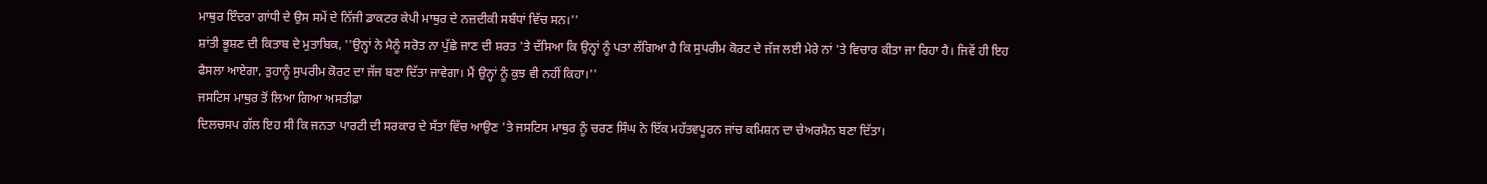ਮਾਥੁਰ ਇੰਦਰਾ ਗਾਂਧੀ ਦੇ ਉਸ ਸਮੇਂ ਦੇ ਨਿੱਜੀ ਡਾਕਟਰ ਕੇਪੀ ਮਾਥੁਰ ਦੇ ਨਜ਼ਦੀਕੀ ਸਬੰਧਾਂ ਵਿੱਚ ਸਨ।''
ਸ਼ਾਂਤੀ ਭੂਸ਼ਣ ਦੀ ਕਿਤਾਬ ਦੇ ਮੁਤਾਬਿਕ, ''ਉਨ੍ਹਾਂ ਨੇ ਮੈਨੂੰ ਸਰੋਤ ਨਾ ਪੁੱਛੇ ਜਾਣ ਦੀ ਸ਼ਰਤ 'ਤੇ ਦੱਸਿਆ ਕਿ ਉਨ੍ਹਾਂ ਨੂੰ ਪਤਾ ਲੱਗਿਆ ਹੈ ਕਿ ਸੁਪਰੀਮ ਕੋਰਟ ਦੇ ਜੱਜ ਲਈ ਮੇਰੇ ਨਾਂ 'ਤੇ ਵਿਚਾਰ ਕੀਤਾ ਜਾ ਰਿਹਾ ਹੈ। ਜਿਵੇਂ ਹੀ ਇਹ ਫੈਸਲਾ ਆਏਗਾ, ਤੁਹਾਨੂੰ ਸੁਪਰੀਮ ਕੋਰਟ ਦਾ ਜੱਜ ਬਣਾ ਦਿੱਤਾ ਜਾਵੇਗਾ। ਮੈਂ ਉਨ੍ਹਾਂ ਨੂੰ ਕੁਝ ਵੀ ਨਹੀਂ ਕਿਹਾ।''
ਜਸਟਿਸ ਮਾਥੁਰ ਤੋਂ ਲਿਆ ਗਿਆ ਅਸਤੀਫ਼ਾ
ਦਿਲਚਸਪ ਗੱਲ ਇਹ ਸੀ ਕਿ ਜਨਤਾ ਪਾਰਟੀ ਦੀ ਸਰਕਾਰ ਦੇ ਸੱਤਾ ਵਿੱਚ ਆਉਣ 'ਤੇ ਜਸਟਿਸ ਮਾਥੁਰ ਨੂੰ ਚਰਣ ਸਿੰਘ ਨੇ ਇੱਕ ਮਹੱਤਵਪੂਰਨ ਜਾਂਚ ਕਮਿਸ਼ਨ ਦਾ ਚੇਅਰਮੈਨ ਬਣਾ ਦਿੱਤਾ।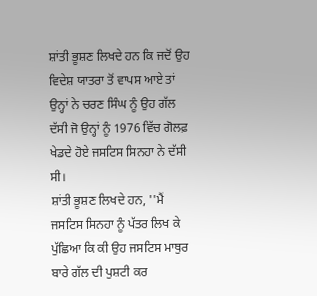ਸ਼ਾਂਤੀ ਭੂਸ਼ਣ ਲਿਖਦੇ ਹਨ ਕਿ ਜਦੋਂ ਉਹ ਵਿਦੇਸ਼ ਯਾਤਰਾ ਤੋਂ ਵਾਪਸ ਆਏ ਤਾਂ ਉਨ੍ਹਾਂ ਨੇ ਚਰਣ ਸਿੰਘ ਨੂੰ ਉਹ ਗੱਲ ਦੱਸੀ ਜੋ ਉਨ੍ਹਾਂ ਨੂੰ 1976 ਵਿੱਚ ਗੋਲਫ਼ ਖੇਡਦੇ ਹੋਏ ਜਸਟਿਸ ਸਿਨਹਾ ਨੇ ਦੱਸੀ ਸੀ।
ਸ਼ਾਂਤੀ ਭੂਸ਼ਣ ਲਿਖਦੇ ਹਨ, ''ਮੈਂ ਜਸਟਿਸ ਸਿਨਹਾ ਨੂੰ ਪੱਤਰ ਲਿਖ ਕੇ ਪੁੱਛਿਆ ਕਿ ਕੀ ਉਹ ਜਸਟਿਸ ਮਾਥੁਰ ਬਾਰੇ ਗੱਲ ਦੀ ਪੁਸ਼ਟੀ ਕਰ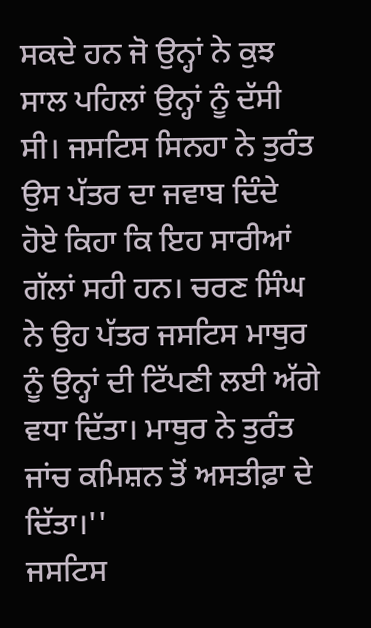ਸਕਦੇ ਹਨ ਜੋ ਉਨ੍ਹਾਂ ਨੇ ਕੁਝ ਸਾਲ ਪਹਿਲਾਂ ਉਨ੍ਹਾਂ ਨੂੰ ਦੱਸੀ ਸੀ। ਜਸਟਿਸ ਸਿਨਹਾ ਨੇ ਤੁਰੰਤ ਉਸ ਪੱਤਰ ਦਾ ਜਵਾਬ ਦਿੰਦੇ ਹੋਏ ਕਿਹਾ ਕਿ ਇਹ ਸਾਰੀਆਂ ਗੱਲਾਂ ਸਹੀ ਹਨ। ਚਰਣ ਸਿੰਘ ਨੇ ਉਹ ਪੱਤਰ ਜਸਟਿਸ ਮਾਥੁਰ ਨੂੰ ਉਨ੍ਹਾਂ ਦੀ ਟਿੱਪਣੀ ਲਈ ਅੱਗੇ ਵਧਾ ਦਿੱਤਾ। ਮਾਥੁਰ ਨੇ ਤੁਰੰਤ ਜਾਂਚ ਕਮਿਸ਼ਨ ਤੋਂ ਅਸਤੀਫ਼ਾ ਦੇ ਦਿੱਤਾ।''
ਜਸਟਿਸ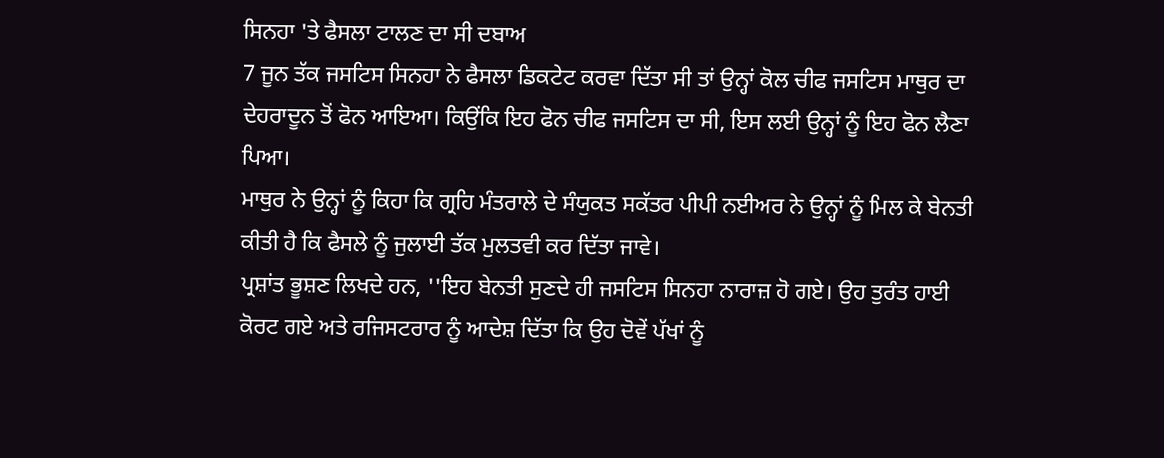ਸਿਨਹਾ 'ਤੇ ਫੈਸਲਾ ਟਾਲਣ ਦਾ ਸੀ ਦਬਾਅ
7 ਜੂਨ ਤੱਕ ਜਸਟਿਸ ਸਿਨਹਾ ਨੇ ਫੈਸਲਾ ਡਿਕਟੇਟ ਕਰਵਾ ਦਿੱਤਾ ਸੀ ਤਾਂ ਉਨ੍ਹਾਂ ਕੋਲ ਚੀਫ ਜਸਟਿਸ ਮਾਥੁਰ ਦਾ ਦੇਹਰਾਦੂਨ ਤੋਂ ਫੋਨ ਆਇਆ। ਕਿਉਂਕਿ ਇਹ ਫੋਨ ਚੀਫ ਜਸਟਿਸ ਦਾ ਸੀ, ਇਸ ਲਈ ਉਨ੍ਹਾਂ ਨੂੰ ਇਹ ਫੋਨ ਲੈਣਾ ਪਿਆ।
ਮਾਥੁਰ ਨੇ ਉਨ੍ਹਾਂ ਨੂੰ ਕਿਹਾ ਕਿ ਗ੍ਰਹਿ ਮੰਤਰਾਲੇ ਦੇ ਸੰਯੁਕਤ ਸਕੱਤਰ ਪੀਪੀ ਨਈਅਰ ਨੇ ਉਨ੍ਹਾਂ ਨੂੰ ਮਿਲ ਕੇ ਬੇਨਤੀ ਕੀਤੀ ਹੈ ਕਿ ਫੈਸਲੇ ਨੂੰ ਜੁਲਾਈ ਤੱਕ ਮੁਲਤਵੀ ਕਰ ਦਿੱਤਾ ਜਾਵੇ।
ਪ੍ਰਸ਼ਾਂਤ ਭੂਸ਼ਣ ਲਿਖਦੇ ਹਨ, ''ਇਹ ਬੇਨਤੀ ਸੁਣਦੇ ਹੀ ਜਸਟਿਸ ਸਿਨਹਾ ਨਾਰਾਜ਼ ਹੋ ਗਏ। ਉਹ ਤੁਰੰਤ ਹਾਈ ਕੋਰਟ ਗਏ ਅਤੇ ਰਜਿਸਟਰਾਰ ਨੂੰ ਆਦੇਸ਼ ਦਿੱਤਾ ਕਿ ਉਹ ਦੋਵੇਂ ਪੱਖਾਂ ਨੂੰ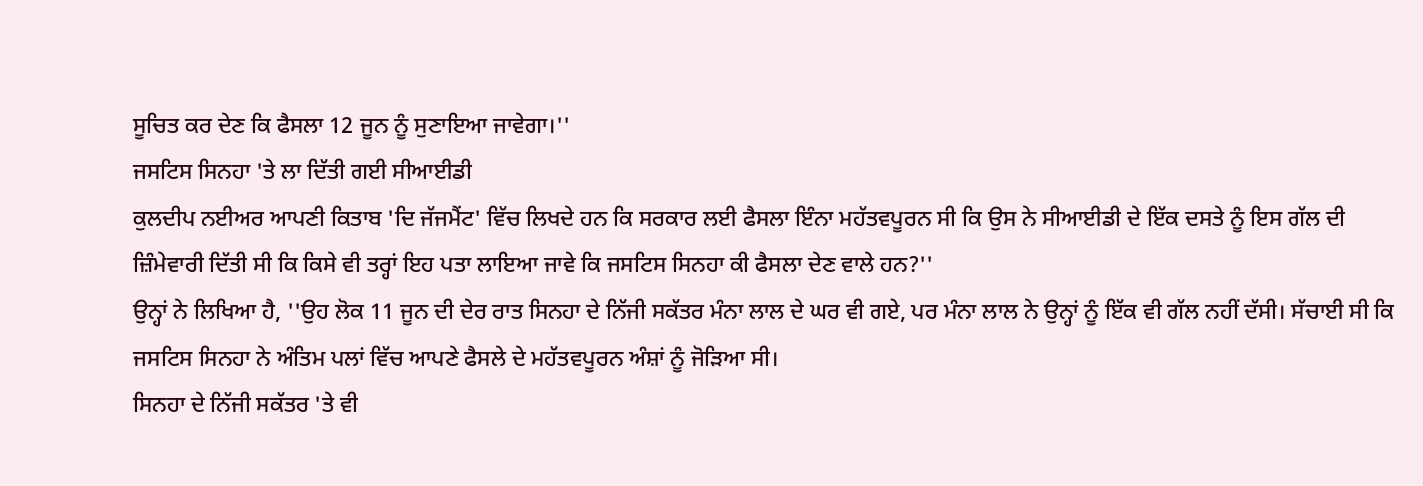ਸੂਚਿਤ ਕਰ ਦੇਣ ਕਿ ਫੈਸਲਾ 12 ਜੂਨ ਨੂੰ ਸੁਣਾਇਆ ਜਾਵੇਗਾ।''
ਜਸਟਿਸ ਸਿਨਹਾ 'ਤੇ ਲਾ ਦਿੱਤੀ ਗਈ ਸੀਆਈਡੀ
ਕੁਲਦੀਪ ਨਈਅਰ ਆਪਣੀ ਕਿਤਾਬ 'ਦਿ ਜੱਜਮੈਂਟ' ਵਿੱਚ ਲਿਖਦੇ ਹਨ ਕਿ ਸਰਕਾਰ ਲਈ ਫੈਸਲਾ ਇੰਨਾ ਮਹੱਤਵਪੂਰਨ ਸੀ ਕਿ ਉਸ ਨੇ ਸੀਆਈਡੀ ਦੇ ਇੱਕ ਦਸਤੇ ਨੂੰ ਇਸ ਗੱਲ ਦੀ ਜ਼ਿੰਮੇਵਾਰੀ ਦਿੱਤੀ ਸੀ ਕਿ ਕਿਸੇ ਵੀ ਤਰ੍ਹਾਂ ਇਹ ਪਤਾ ਲਾਇਆ ਜਾਵੇ ਕਿ ਜਸਟਿਸ ਸਿਨਹਾ ਕੀ ਫੈਸਲਾ ਦੇਣ ਵਾਲੇ ਹਨ?''
ਉਨ੍ਹਾਂ ਨੇ ਲਿਖਿਆ ਹੈ, ''ਉਹ ਲੋਕ 11 ਜੂਨ ਦੀ ਦੇਰ ਰਾਤ ਸਿਨਹਾ ਦੇ ਨਿੱਜੀ ਸਕੱਤਰ ਮੰਨਾ ਲਾਲ ਦੇ ਘਰ ਵੀ ਗਏ, ਪਰ ਮੰਨਾ ਲਾਲ ਨੇ ਉਨ੍ਹਾਂ ਨੂੰ ਇੱਕ ਵੀ ਗੱਲ ਨਹੀਂ ਦੱਸੀ। ਸੱਚਾਈ ਸੀ ਕਿ ਜਸਟਿਸ ਸਿਨਹਾ ਨੇ ਅੰਤਿਮ ਪਲਾਂ ਵਿੱਚ ਆਪਣੇ ਫੈਸਲੇ ਦੇ ਮਹੱਤਵਪੂਰਨ ਅੰਸ਼ਾਂ ਨੂੰ ਜੋੜਿਆ ਸੀ।
ਸਿਨਹਾ ਦੇ ਨਿੱਜੀ ਸਕੱਤਰ 'ਤੇ ਵੀ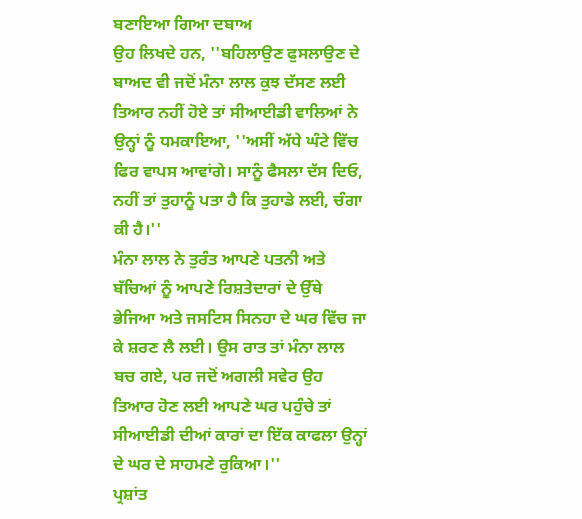ਬਣਾਇਆ ਗਿਆ ਦਬਾਅ
ਉਹ ਲਿਖਦੇ ਹਨ, ''ਬਹਿਲਾਉਣ ਫੁਸਲਾਉਣ ਦੇ ਬਾਅਦ ਵੀ ਜਦੋਂ ਮੰਨਾ ਲਾਲ ਕੁਝ ਦੱਸਣ ਲਈ ਤਿਆਰ ਨਹੀਂ ਹੋਏ ਤਾਂ ਸੀਆਈਡੀ ਵਾਲਿਆਂ ਨੇ ਉਨ੍ਹਾਂ ਨੂੰ ਧਮਕਾਇਆ, ''ਅਸੀਂ ਅੱਧੇ ਘੰਟੇ ਵਿੱਚ ਫਿਰ ਵਾਪਸ ਆਵਾਂਗੇ। ਸਾਨੂੰ ਫੈਸਲਾ ਦੱਸ ਦਿਓ, ਨਹੀਂ ਤਾਂ ਤੁਹਾਨੂੰ ਪਤਾ ਹੈ ਕਿ ਤੁਹਾਡੇ ਲਈ, ਚੰਗਾ ਕੀ ਹੈ।''
ਮੰਨਾ ਲਾਲ ਨੇ ਤੁਰੰਤ ਆਪਣੇ ਪਤਨੀ ਅਤੇ ਬੱਚਿਆਂ ਨੂੰ ਆਪਣੇ ਰਿਸ਼ਤੇਦਾਰਾਂ ਦੇ ਉੱਥੇ ਭੇਜਿਆ ਅਤੇ ਜਸਟਿਸ ਸਿਨਹਾ ਦੇ ਘਰ ਵਿੱਚ ਜਾ ਕੇ ਸ਼ਰਣ ਲੈ ਲਈ। ਉਸ ਰਾਤ ਤਾਂ ਮੰਨਾ ਲਾਲ ਬਚ ਗਏ, ਪਰ ਜਦੋਂ ਅਗਲੀ ਸਵੇਰ ਉਹ ਤਿਆਰ ਹੋਣ ਲਈ ਆਪਣੇ ਘਰ ਪਹੁੰਚੇ ਤਾਂ ਸੀਆਈਡੀ ਦੀਆਂ ਕਾਰਾਂ ਦਾ ਇੱਕ ਕਾਫਲਾ ਉਨ੍ਹਾਂ ਦੇ ਘਰ ਦੇ ਸਾਹਮਣੇ ਰੁਕਿਆ।''
ਪ੍ਰਸ਼ਾਂਤ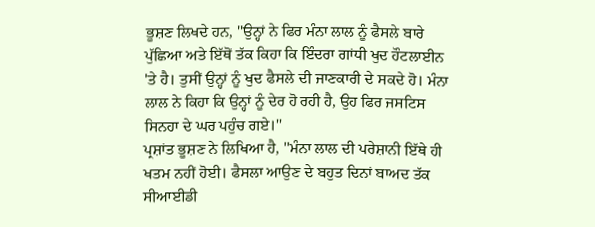ਭੂਸ਼ਣ ਲਿਖਦੇ ਹਨ, ''ਉਨ੍ਹਾਂ ਨੇ ਫਿਰ ਮੰਨਾ ਲਾਲ ਨੂੰ ਫੈਸਲੇ ਬਾਰੇ ਪੁੱਛਿਆ ਅਤੇ ਇੱਥੋਂ ਤੱਕ ਕਿਹਾ ਕਿ ਇੰਦਰਾ ਗਾਂਧੀ ਖੁਦ ਹੌਟਲਾਈਨ 'ਤੇ ਹੈ। ਤੁਸੀਂ ਉਨ੍ਹਾਂ ਨੂੰ ਖੁਦ ਫੈਸਲੇ ਦੀ ਜਾਣਕਾਰੀ ਦੇ ਸਕਦੇ ਹੋ। ਮੰਨਾ ਲਾਲ ਨੇ ਕਿਹਾ ਕਿ ਉਨ੍ਹਾਂ ਨੂੰ ਦੇਰ ਹੋ ਰਹੀ ਹੈ, ਉਹ ਫਿਰ ਜਸਟਿਸ ਸਿਨਹਾ ਦੇ ਘਰ ਪਹੁੰਚ ਗਏ।''
ਪ੍ਰਸ਼ਾਂਤ ਭੂਸ਼ਣ ਨੇ ਲਿਖਿਆ ਹੈ, ''ਮੰਨਾ ਲਾਲ ਦੀ ਪਰੇਸ਼ਾਨੀ ਇੱਥੇ ਹੀ ਖਤਮ ਨਹੀਂ ਹੋਈ। ਫੈਸਲਾ ਆਉਣ ਦੇ ਬਹੁਤ ਦਿਨਾਂ ਬਾਅਦ ਤੱਕ ਸੀਆਈਡੀ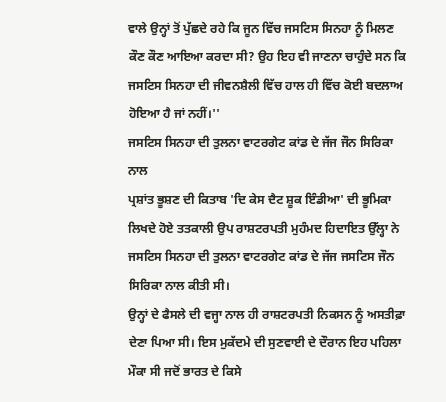ਵਾਲੇ ਉਨ੍ਹਾਂ ਤੋਂ ਪੁੱਛਦੇ ਰਹੇ ਕਿ ਜੂਨ ਵਿੱਚ ਜਸਟਿਸ ਸਿਨਹਾ ਨੂੰ ਮਿਲਣ ਕੌਣ ਕੌਣ ਆਇਆ ਕਰਦਾ ਸੀ? ਉਹ ਇਹ ਵੀ ਜਾਣਨਾ ਚਾਹੁੰਦੇ ਸਨ ਕਿ ਜਸਟਿਸ ਸਿਨਹਾ ਦੀ ਜੀਵਨਸ਼ੈਲੀ ਵਿੱਚ ਹਾਲ ਹੀ ਵਿੱਚ ਕੋਈ ਬਦਲਾਅ ਹੋਇਆ ਹੈ ਜਾਂ ਨਹੀਂ।''
ਜਸਟਿਸ ਸਿਨਹਾ ਦੀ ਤੁਲਨਾ ਵਾਟਰਗੇਟ ਕਾਂਡ ਦੇ ਜੱਜ ਜੌਨ ਸਿਰਿਕਾ ਨਾਲ
ਪ੍ਰਸ਼ਾਂਤ ਭੂਸ਼ਣ ਦੀ ਕਿਤਾਬ 'ਦਿ ਕੇਸ ਦੈਟ ਸ਼ੂਕ ਇੰਡੀਆ' ਦੀ ਭੂਮਿਕਾ ਲਿਖਦੇ ਹੋਏ ਤਤਕਾਲੀ ਉਪ ਰਾਸ਼ਟਰਪਤੀ ਮੁਹੰਮਦ ਹਿਦਾਇਤ ਉੱਲ੍ਹਾ ਨੇ ਜਸਟਿਸ ਸਿਨਹਾ ਦੀ ਤੁਲਨਾ ਵਾਟਰਗੇਟ ਕਾਂਡ ਦੇ ਜੱਜ ਜਸਟਿਸ ਜੌਨ ਸਿਰਿਕਾ ਨਾਲ ਕੀਤੀ ਸੀ।
ਉਨ੍ਹਾਂ ਦੇ ਫੈਸਲੇ ਦੀ ਵਜ੍ਹਾ ਨਾਲ ਹੀ ਰਾਸ਼ਟਰਪਤੀ ਨਿਕਸਨ ਨੂੰ ਅਸਤੀਫ਼ਾ ਦੇਣਾ ਪਿਆ ਸੀ। ਇਸ ਮੁਕੱਦਮੇ ਦੀ ਸੁਣਵਾਈ ਦੇ ਦੌਰਾਨ ਇਹ ਪਹਿਲਾ ਮੌਕਾ ਸੀ ਜਦੋਂ ਭਾਰਤ ਦੇ ਕਿਸੇ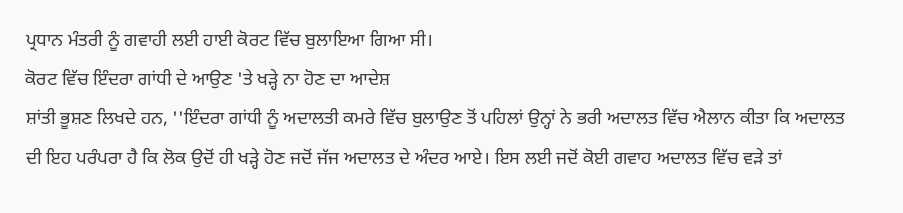ਪ੍ਰਧਾਨ ਮੰਤਰੀ ਨੂੰ ਗਵਾਹੀ ਲਈ ਹਾਈ ਕੋਰਟ ਵਿੱਚ ਬੁਲਾਇਆ ਗਿਆ ਸੀ।
ਕੋਰਟ ਵਿੱਚ ਇੰਦਰਾ ਗਾਂਧੀ ਦੇ ਆਉਣ 'ਤੇ ਖੜ੍ਹੇ ਨਾ ਹੋਣ ਦਾ ਆਦੇਸ਼
ਸ਼ਾਂਤੀ ਭੂਸ਼ਣ ਲਿਖਦੇ ਹਨ, ''ਇੰਦਰਾ ਗਾਂਧੀ ਨੂੰ ਅਦਾਲਤੀ ਕਮਰੇ ਵਿੱਚ ਬੁਲਾਉਣ ਤੋਂ ਪਹਿਲਾਂ ਉਨ੍ਹਾਂ ਨੇ ਭਰੀ ਅਦਾਲਤ ਵਿੱਚ ਐਲਾਨ ਕੀਤਾ ਕਿ ਅਦਾਲਤ ਦੀ ਇਹ ਪਰੰਪਰਾ ਹੈ ਕਿ ਲੋਕ ਉਦੋਂ ਹੀ ਖੜ੍ਹੇ ਹੋਣ ਜਦੋਂ ਜੱਜ ਅਦਾਲਤ ਦੇ ਅੰਦਰ ਆਏ। ਇਸ ਲਈ ਜਦੋਂ ਕੋਈ ਗਵਾਹ ਅਦਾਲਤ ਵਿੱਚ ਵੜੇ ਤਾਂ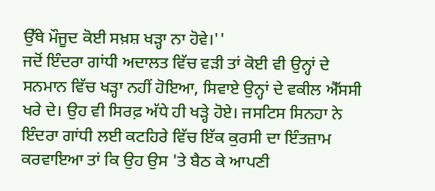ਉੱਥੇ ਮੌਜੂਦ ਕੋਈ ਸਖ਼ਸ਼ ਖੜ੍ਹਾ ਨਾ ਹੋਵੇ।''
ਜਦੋਂ ਇੰਦਰਾ ਗਾਂਧੀ ਅਦਾਲਤ ਵਿੱਚ ਵੜੀ ਤਾਂ ਕੋਈ ਵੀ ਉਨ੍ਹਾਂ ਦੇ ਸਨਮਾਨ ਵਿੱਚ ਖੜ੍ਹਾ ਨਹੀਂ ਹੋਇਆ, ਸਿਵਾਏ ਉਨ੍ਹਾਂ ਦੇ ਵਕੀਲ ਐੱਸਸੀ ਖਰੇ ਦੇ। ਉਹ ਵੀ ਸਿਰਫ਼ ਅੱਧੇ ਹੀ ਖੜ੍ਹੇ ਹੋਏ। ਜਸਟਿਸ ਸਿਨਹਾ ਨੇ ਇੰਦਰਾ ਗਾਂਧੀ ਲਈ ਕਟਹਿਰੇ ਵਿੱਚ ਇੱਕ ਕੁਰਸੀ ਦਾ ਇੰਤਜ਼ਾਮ ਕਰਵਾਇਆ ਤਾਂ ਕਿ ਉਹ ਉਸ 'ਤੇ ਬੈਠ ਕੇ ਆਪਣੀ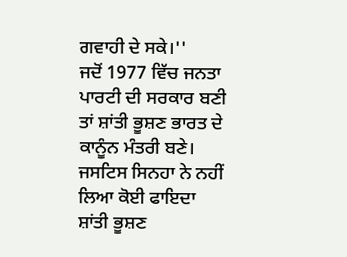ਗਵਾਹੀ ਦੇ ਸਕੇ।''
ਜਦੋਂ 1977 ਵਿੱਚ ਜਨਤਾ ਪਾਰਟੀ ਦੀ ਸਰਕਾਰ ਬਣੀ ਤਾਂ ਸ਼ਾਂਤੀ ਭੂਸ਼ਣ ਭਾਰਤ ਦੇ ਕਾਨੂੰਨ ਮੰਤਰੀ ਬਣੇ।
ਜਸਟਿਸ ਸਿਨਹਾ ਨੇ ਨਹੀਂ ਲਿਆ ਕੋਈ ਫਾਇਦਾ
ਸ਼ਾਂਤੀ ਭੂਸ਼ਣ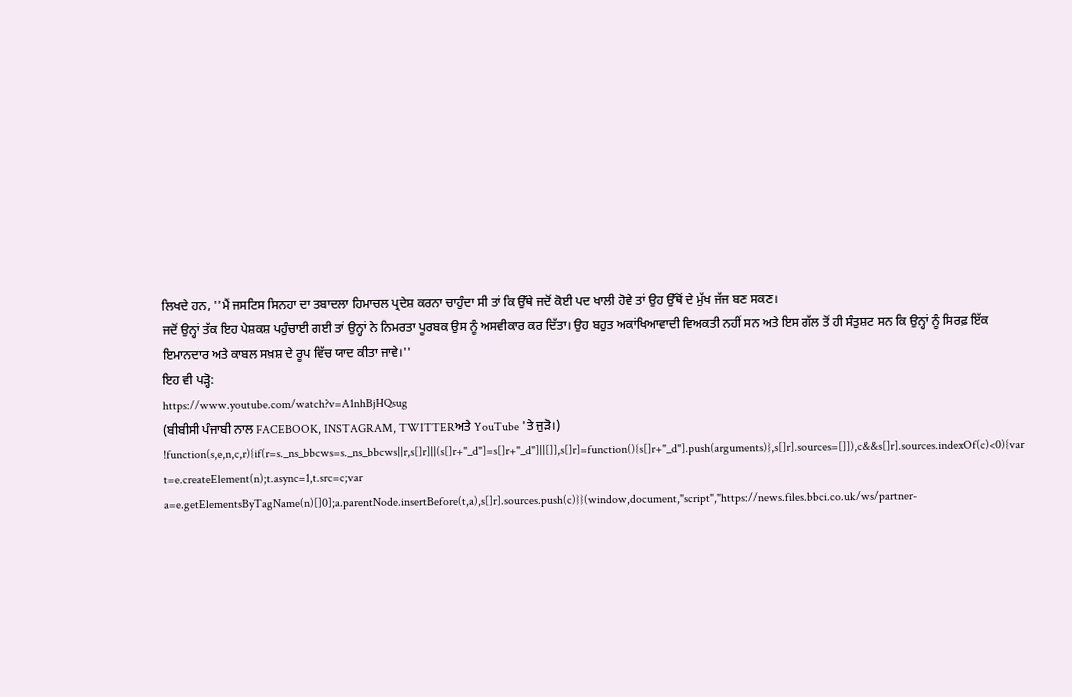ਲਿਖਦੇ ਹਨ, ''ਮੈਂ ਜਸਟਿਸ ਸਿਨਹਾ ਦਾ ਤਬਾਦਲਾ ਹਿਮਾਚਲ ਪ੍ਰਦੇਸ਼ ਕਰਨਾ ਚਾਹੁੰਦਾ ਸੀ ਤਾਂ ਕਿ ਉੱਥੇ ਜਦੋਂ ਕੋਈ ਪਦ ਖਾਲੀ ਹੋਵੇ ਤਾਂ ਉਹ ਉੱਥੋਂ ਦੇ ਮੁੱਖ ਜੱਜ ਬਣ ਸਕਣ।
ਜਦੋਂ ਉਨ੍ਹਾਂ ਤੱਕ ਇਹ ਪੇਸ਼ਕਸ਼ ਪਹੁੰਚਾਈ ਗਈ ਤਾਂ ਉਨ੍ਹਾਂ ਨੇ ਨਿਮਰਤਾ ਪੂਰਬਕ ਉਸ ਨੂੰ ਅਸਵੀਕਾਰ ਕਰ ਦਿੱਤਾ। ਉਹ ਬਹੁਤ ਅਕਾਂਖਿਆਵਾਦੀ ਵਿਅਕਤੀ ਨਹੀਂ ਸਨ ਅਤੇ ਇਸ ਗੱਲ ਤੋਂ ਹੀ ਸੰਤੁਸ਼ਟ ਸਨ ਕਿ ਉਨ੍ਹਾਂ ਨੂੰ ਸਿਰਫ਼ ਇੱਕ ਇਮਾਨਦਾਰ ਅਤੇ ਕਾਬਲ ਸਖ਼ਸ਼ ਦੇ ਰੂਪ ਵਿੱਚ ਯਾਦ ਕੀਤਾ ਜਾਵੇ।''
ਇਹ ਵੀ ਪੜ੍ਹੋ:
https://www.youtube.com/watch?v=A1nhBjHQsug
(ਬੀਬੀਸੀ ਪੰਜਾਬੀ ਨਾਲ FACEBOOK, INSTAGRAM, TWITTERਅਤੇ YouTube 'ਤੇ ਜੁੜੋ।)
!function(s,e,n,c,r){if(r=s._ns_bbcws=s._ns_bbcws||r,s[]r]||(s[]r+"_d"]=s[]r+"_d"]||[]],s[]r]=function(){s[]r+"_d"].push(arguments)},s[]r].sources=[]]),c&&s[]r].sources.indexOf(c)<0){var t=e.createElement(n);t.async=1,t.src=c;var a=e.getElementsByTagName(n)[]0];a.parentNode.insertBefore(t,a),s[]r].sources.push(c)}}(window,document,"script","https://news.files.bbci.co.uk/ws/partner-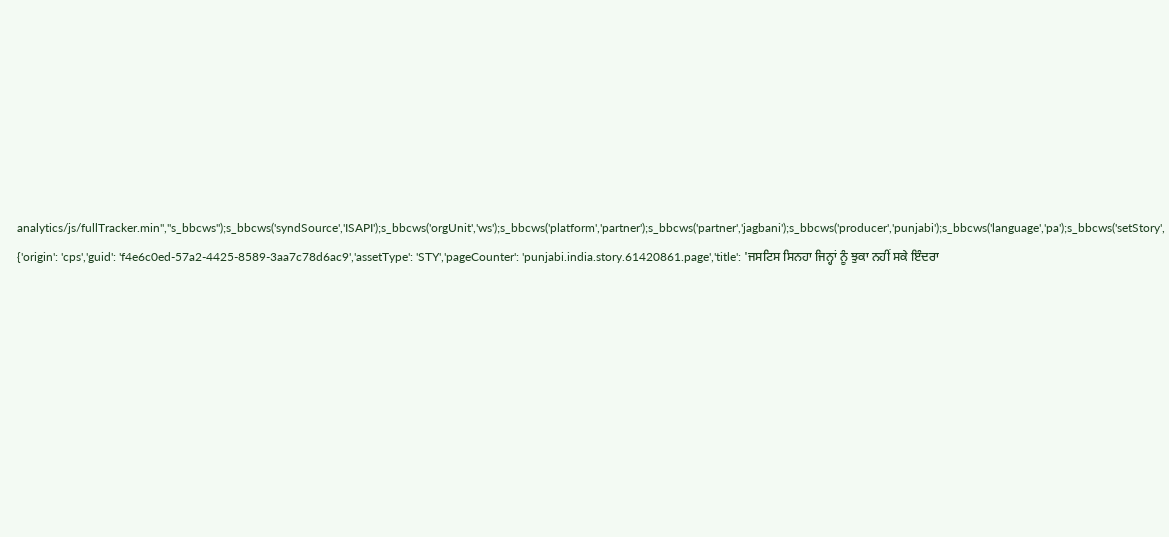analytics/js/fullTracker.min","s_bbcws");s_bbcws('syndSource','ISAPI');s_bbcws('orgUnit','ws');s_bbcws('platform','partner');s_bbcws('partner','jagbani');s_bbcws('producer','punjabi');s_bbcws('language','pa');s_bbcws('setStory', {'origin': 'cps','guid': 'f4e6c0ed-57a2-4425-8589-3aa7c78d6ac9','assetType': 'STY','pageCounter': 'punjabi.india.story.61420861.page','title': 'ਜਸਟਿਸ ਸਿਨਹਾ ਜਿਨ੍ਹਾਂ ਨੂੰ ਝੁਕਾ ਨਹੀਂ ਸਕੇ ਇੰਦਰਾ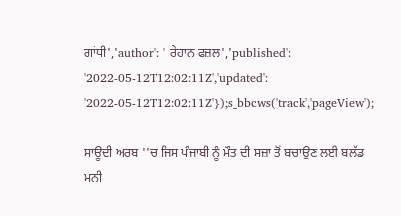ਗਾਂਧੀ','author': ' ਰੇਹਾਨ ਫਜ਼ਲ','published': '2022-05-12T12:02:11Z','updated': '2022-05-12T12:02:11Z'});s_bbcws('track','pageView');

ਸਾਊਦੀ ਅਰਬ ''ਚ ਜਿਸ ਪੰਜਾਬੀ ਨੂੰ ਮੌਤ ਦੀ ਸਜ਼ਾ ਤੋਂ ਬਚਾਉਣ ਲਈ ਬਲੱਡ ਮਨੀ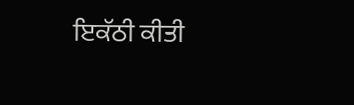ਇਕੱਠੀ ਕੀਤੀ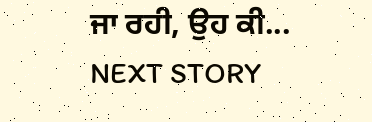ਜਾ ਰਹੀ, ਉਹ ਕੀ...
NEXT STORY